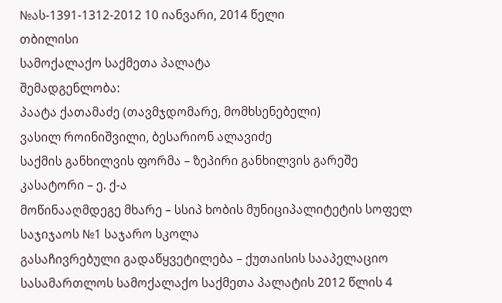№ას-1391-1312-2012 10 იანვარი, 2014 წელი
თბილისი
სამოქალაქო საქმეთა პალატა
შემადგენლობა:
პაატა ქათამაძე (თავმჯდომარე, მომხსენებელი)
ვასილ როინიშვილი, ბესარიონ ალავიძე
საქმის განხილვის ფორმა – ზეპირი განხილვის გარეშე
კასატორი – ე. ქ-ა
მოწინააღმდეგე მხარე – სსიპ ხობის მუნიციპალიტეტის სოფელ საჯიჯაოს №1 საჯარო სკოლა
გასაჩივრებული გადაწყვეტილება – ქუთაისის სააპელაციო სასამართლოს სამოქალაქო საქმეთა პალატის 2012 წლის 4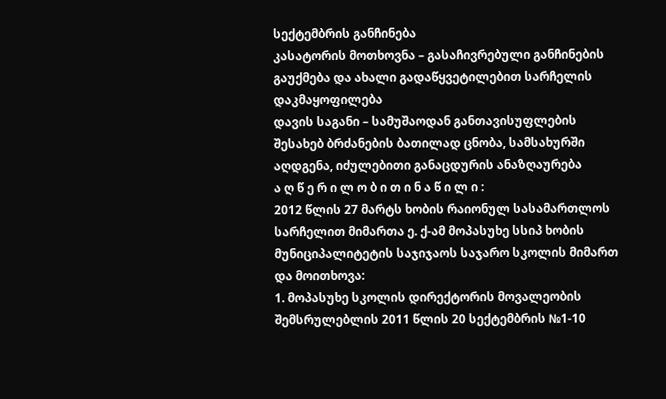სექტემბრის განჩინება
კასატორის მოთხოვნა – გასაჩივრებული განჩინების გაუქმება და ახალი გადაწყვეტილებით სარჩელის დაკმაყოფილება
დავის საგანი – სამუშაოდან განთავისუფლების შესახებ ბრძანების ბათილად ცნობა, სამსახურში აღდგენა, იძულებითი განაცდურის ანაზღაურება
ა ღ წ ე რ ი ლ ო ბ ი თ ი ნ ა წ ი ლ ი :
2012 წლის 27 მარტს ხობის რაიონულ სასამართლოს სარჩელით მიმართა ე. ქ-ამ მოპასუხე სსიპ ხობის მუნიციპალიტეტის საჯიჯაოს საჯარო სკოლის მიმართ და მოითხოვა:
1. მოპასუხე სკოლის დირექტორის მოვალეობის შემსრულებლის 2011 წლის 20 სექტემბრის №1-10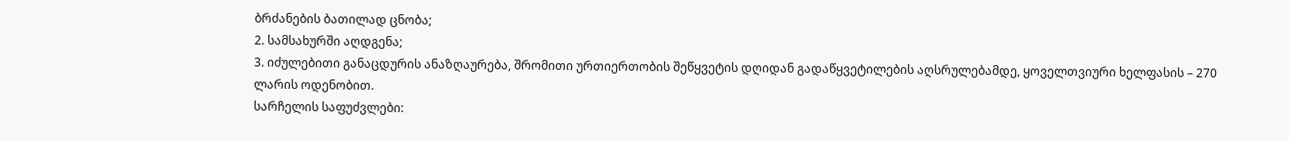ბრძანების ბათილად ცნობა;
2. სამსახურში აღდგენა;
3. იძულებითი განაცდურის ანაზღაურება, შრომითი ურთიერთობის შეწყვეტის დღიდან გადაწყვეტილების აღსრულებამდე, ყოველთვიური ხელფასის – 270 ლარის ოდენობით.
სარჩელის საფუძვლები: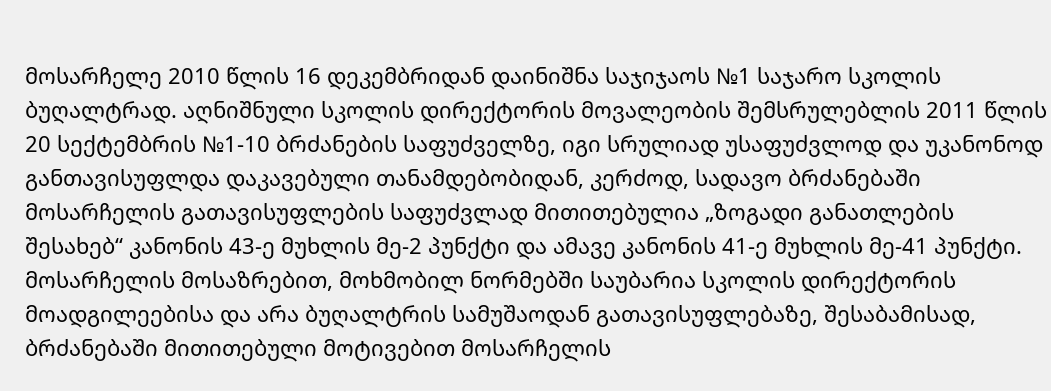მოსარჩელე 2010 წლის 16 დეკემბრიდან დაინიშნა საჯიჯაოს №1 საჯარო სკოლის ბუღალტრად. აღნიშნული სკოლის დირექტორის მოვალეობის შემსრულებლის 2011 წლის 20 სექტემბრის №1-10 ბრძანების საფუძველზე, იგი სრულიად უსაფუძვლოდ და უკანონოდ განთავისუფლდა დაკავებული თანამდებობიდან, კერძოდ, სადავო ბრძანებაში მოსარჩელის გათავისუფლების საფუძვლად მითითებულია „ზოგადი განათლების შესახებ“ კანონის 43-ე მუხლის მე-2 პუნქტი და ამავე კანონის 41-ე მუხლის მე-41 პუნქტი. მოსარჩელის მოსაზრებით, მოხმობილ ნორმებში საუბარია სკოლის დირექტორის მოადგილეებისა და არა ბუღალტრის სამუშაოდან გათავისუფლებაზე, შესაბამისად, ბრძანებაში მითითებული მოტივებით მოსარჩელის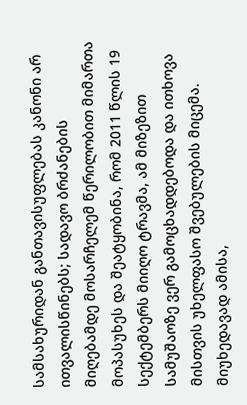სამსახურიდან განთავისუფლებას კანონი არ ითვალისწინებს; სადავო ბრძანების მიღებამდე მოსარჩელემ წერილობით მიმართა მოპასუხეს და შეატყობინა, რომ 2011 წლის 19 სექტემბერს მიიღო ტრავმა, ამ მიზეზით სამუშაოზე ვერ გამოცხადდებოდა და ითხოვა მისთვის უხელფასო შვებულების მიცემა. მიუხედავად ამისა,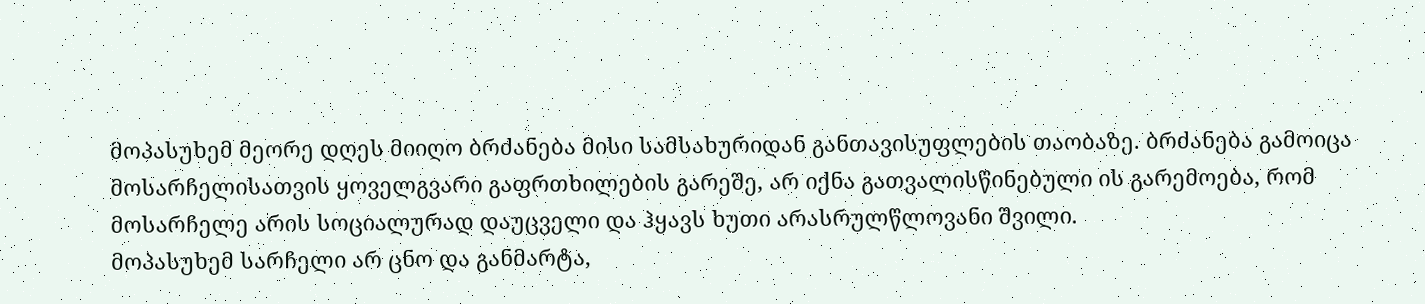მოპასუხემ მეორე დღეს მიიღო ბრძანება მისი სამსახურიდან განთავისუფლების თაობაზე. ბრძანება გამოიცა მოსარჩელისათვის ყოველგვარი გაფრთხილების გარეშე, არ იქნა გათვალისწინებული ის გარემოება, რომ მოსარჩელე არის სოციალურად დაუცველი და ჰყავს ხუთი არასრულწლოვანი შვილი.
მოპასუხემ სარჩელი არ ცნო და განმარტა,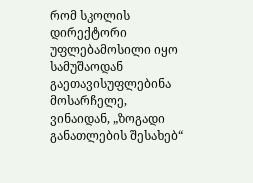რომ სკოლის დირექტორი უფლებამოსილი იყო სამუშაოდან გაეთავისუფლებინა მოსარჩელე, ვინაიდან, „ზოგადი განათლების შესახებ“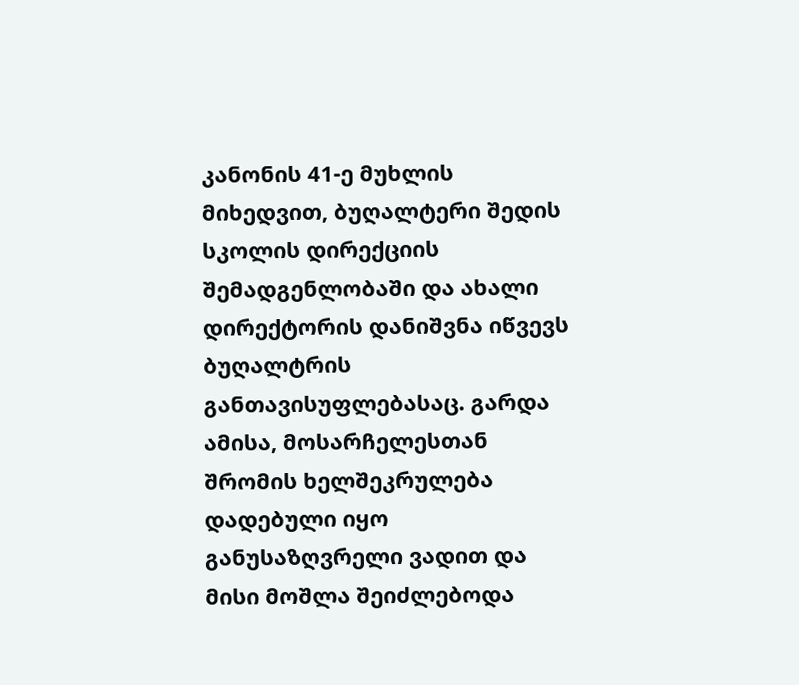კანონის 41-ე მუხლის მიხედვით, ბუღალტერი შედის სკოლის დირექციის შემადგენლობაში და ახალი დირექტორის დანიშვნა იწვევს ბუღალტრის განთავისუფლებასაც. გარდა ამისა, მოსარჩელესთან შრომის ხელშეკრულება დადებული იყო განუსაზღვრელი ვადით და მისი მოშლა შეიძლებოდა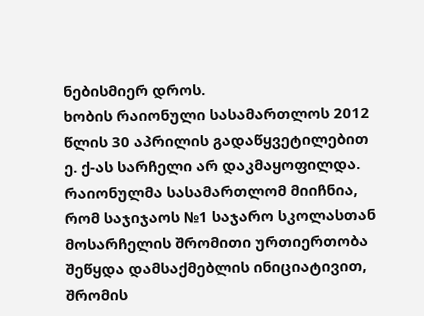ნებისმიერ დროს.
ხობის რაიონული სასამართლოს 2012 წლის 30 აპრილის გადაწყვეტილებით ე. ქ-ას სარჩელი არ დაკმაყოფილდა.
რაიონულმა სასამართლომ მიიჩნია, რომ საჯიჯაოს №1 საჯარო სკოლასთან მოსარჩელის შრომითი ურთიერთობა შეწყდა დამსაქმებლის ინიციატივით, შრომის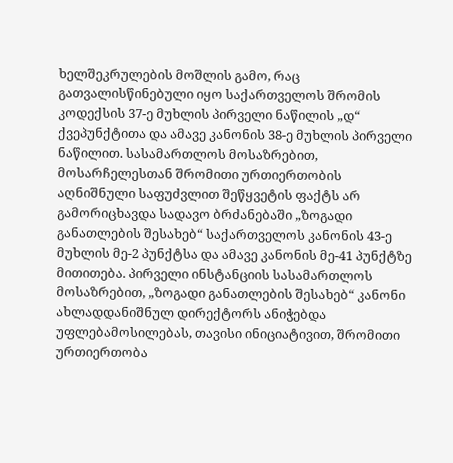ხელშეკრულების მოშლის გამო, რაც გათვალისწინებული იყო საქართველოს შრომის კოდექსის 37-ე მუხლის პირველი ნაწილის „დ“ ქვეპუნქტითა და ამავე კანონის 38-ე მუხლის პირველი ნაწილით. სასამართლოს მოსაზრებით, მოსარჩელესთან შრომითი ურთიერთობის აღნიშნული საფუძვლით შეწყვეტის ფაქტს არ გამორიცხავდა სადავო ბრძანებაში „ზოგადი განათლების შესახებ“ საქართველოს კანონის 43-ე მუხლის მე-2 პუნქტსა და ამავე კანონის მე-41 პუნქტზე მითითება. პირველი ინსტანციის სასამართლოს მოსაზრებით, „ზოგადი განათლების შესახებ“ კანონი ახლადდანიშნულ დირექტორს ანიჭებდა უფლებამოსილებას, თავისი ინიციატივით, შრომითი ურთიერთობა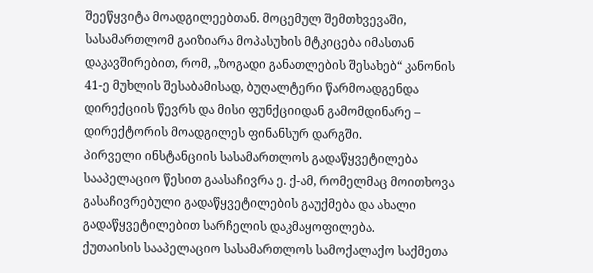შეეწყვიტა მოადგილეებთან. მოცემულ შემთხვევაში, სასამართლომ გაიზიარა მოპასუხის მტკიცება იმასთან დაკავშირებით, რომ, „ზოგადი განათლების შესახებ“ კანონის 41-ე მუხლის შესაბამისად, ბუღალტერი წარმოადგენდა დირექციის წევრს და მისი ფუნქციიდან გამომდინარე – დირექტორის მოადგილეს ფინანსურ დარგში.
პირველი ინსტანციის სასამართლოს გადაწყვეტილება სააპელაციო წესით გაასაჩივრა ე. ქ-ამ, რომელმაც მოითხოვა გასაჩივრებული გადაწყვეტილების გაუქმება და ახალი გადაწყვეტილებით სარჩელის დაკმაყოფილება.
ქუთაისის სააპელაციო სასამართლოს სამოქალაქო საქმეთა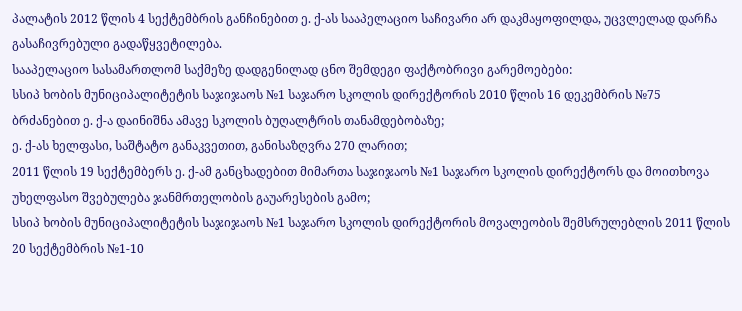პალატის 2012 წლის 4 სექტემბრის განჩინებით ე. ქ-ას სააპელაციო საჩივარი არ დაკმაყოფილდა, უცვლელად დარჩა გასაჩივრებული გადაწყვეტილება.
სააპელაციო სასამართლომ საქმეზე დადგენილად ცნო შემდეგი ფაქტობრივი გარემოებები:
სსიპ ხობის მუნიციპალიტეტის საჯიჯაოს №1 საჯარო სკოლის დირექტორის 2010 წლის 16 დეკემბრის №75 ბრძანებით ე. ქ-ა დაინიშნა ამავე სკოლის ბუღალტრის თანამდებობაზე;
ე. ქ-ას ხელფასი, საშტატო განაკვეთით, განისაზღვრა 270 ლარით;
2011 წლის 19 სექტემბერს ე. ქ-ამ განცხადებით მიმართა საჯიჯაოს №1 საჯარო სკოლის დირექტორს და მოითხოვა უხელფასო შვებულება ჯანმრთელობის გაუარესების გამო;
სსიპ ხობის მუნიციპალიტეტის საჯიჯაოს №1 საჯარო სკოლის დირექტორის მოვალეობის შემსრულებლის 2011 წლის 20 სექტემბრის №1-10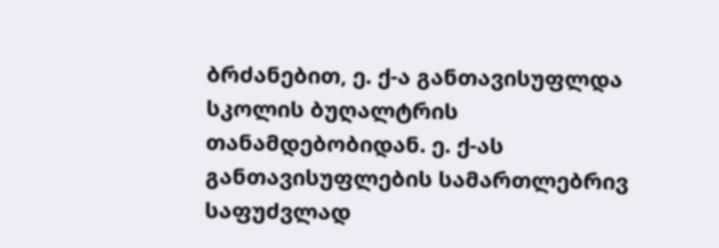ბრძანებით, ე. ქ-ა განთავისუფლდა სკოლის ბუღალტრის თანამდებობიდან. ე. ქ-ას განთავისუფლების სამართლებრივ საფუძვლად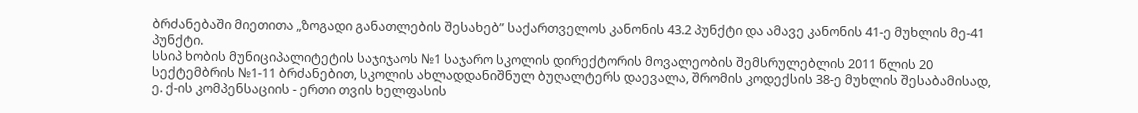ბრძანებაში მიეთითა „ზოგადი განათლების შესახებ” საქართველოს კანონის 43.2 პუნქტი და ამავე კანონის 41-ე მუხლის მე-41 პუნქტი.
სსიპ ხობის მუნიციპალიტეტის საჯიჯაოს №1 საჯარო სკოლის დირექტორის მოვალეობის შემსრულებლის 2011 წლის 20 სექტემბრის №1-11 ბრძანებით, სკოლის ახლადდანიშნულ ბუღალტერს დაევალა, შრომის კოდექსის 38-ე მუხლის შესაბამისად, ე. ქ-ის კომპენსაციის - ერთი თვის ხელფასის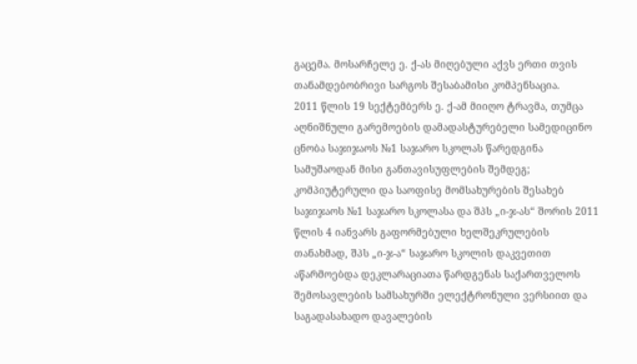გაცემა. მოსარჩელე ე. ქ-ას მიღებული აქვს ერთი თვის თანამდებობრივი სარგოს შესაბამისი კომპენსაცია.
2011 წლის 19 სექტემბერს ე. ქ-ამ მიიღო ტრავმა, თუმცა აღნიშნული გარემოების დამადასტურებელი სამედიცინო ცნობა საჯიჯაოს №1 საჯარო სკოლას წარედგინა სამუშაოდან მისი განთავისუფლების შემდეგ;
კომპიუტერული და საოფისე მომსახურების შესახებ საჯიჯაოს №1 საჯარო სკოლასა და შპს „ი-ჯ-ას“ შორის 2011 წლის 4 იანვარს გაფორმებული ხელშეკრულების თანახმად, შპს „ი-ჯ-ა“ საჯარო სკოლის დაკვეთით აწარმოებდა დეკლარაციათა წარდგენას საქართველოს შემოსავლების სამსახურში ელექტრონული ვერსიით და საგადასახადო დავალების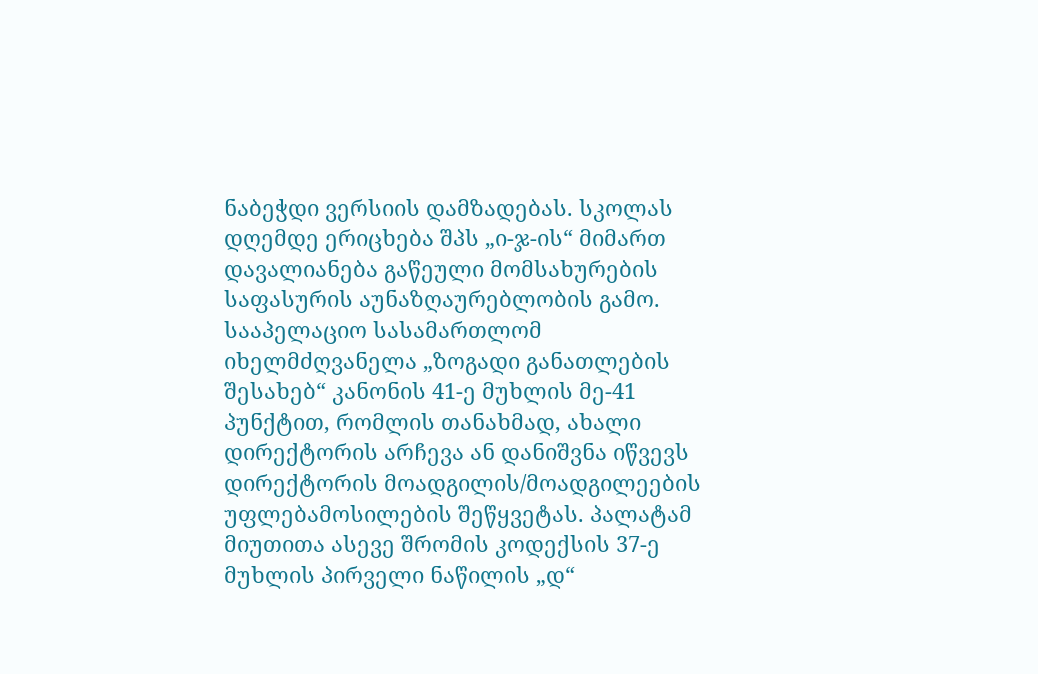ნაბეჭდი ვერსიის დამზადებას. სკოლას დღემდე ერიცხება შპს „ი-ჯ-ის“ მიმართ დავალიანება გაწეული მომსახურების საფასურის აუნაზღაურებლობის გამო.
სააპელაციო სასამართლომ იხელმძღვანელა „ზოგადი განათლების შესახებ“ კანონის 41-ე მუხლის მე-41 პუნქტით, რომლის თანახმად, ახალი დირექტორის არჩევა ან დანიშვნა იწვევს დირექტორის მოადგილის/მოადგილეების უფლებამოსილების შეწყვეტას. პალატამ მიუთითა ასევე შრომის კოდექსის 37-ე მუხლის პირველი ნაწილის „დ“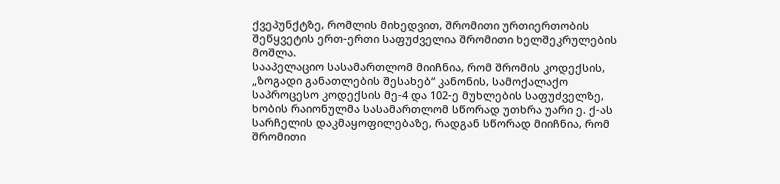ქვეპუნქტზე, რომლის მიხედვით, შრომითი ურთიერთობის შეწყვეტის ერთ-ერთი საფუძველია შრომითი ხელშეკრულების მოშლა.
სააპელაციო სასამართლომ მიიჩნია, რომ შრომის კოდექსის, „ზოგადი განათლების შესახებ“ კანონის, სამოქალაქო საპროცესო კოდექსის მე-4 და 102-ე მუხლების საფუძველზე, ხობის რაიონულმა სასამართლომ სწორად უთხრა უარი ე. ქ-ას სარჩელის დაკმაყოფილებაზე, რადგან სწორად მიიჩნია, რომ შრომითი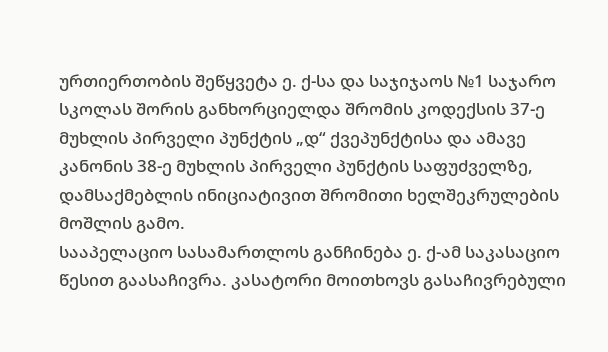ურთიერთობის შეწყვეტა ე. ქ-სა და საჯიჯაოს №1 საჯარო სკოლას შორის განხორციელდა შრომის კოდექსის 37-ე მუხლის პირველი პუნქტის „დ“ ქვეპუნქტისა და ამავე კანონის 38-ე მუხლის პირველი პუნქტის საფუძველზე, დამსაქმებლის ინიციატივით შრომითი ხელშეკრულების მოშლის გამო.
სააპელაციო სასამართლოს განჩინება ე. ქ-ამ საკასაციო წესით გაასაჩივრა. კასატორი მოითხოვს გასაჩივრებული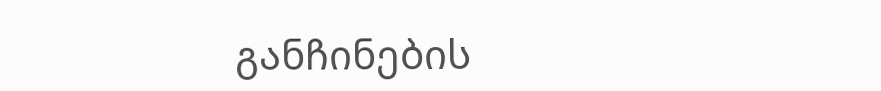განჩინების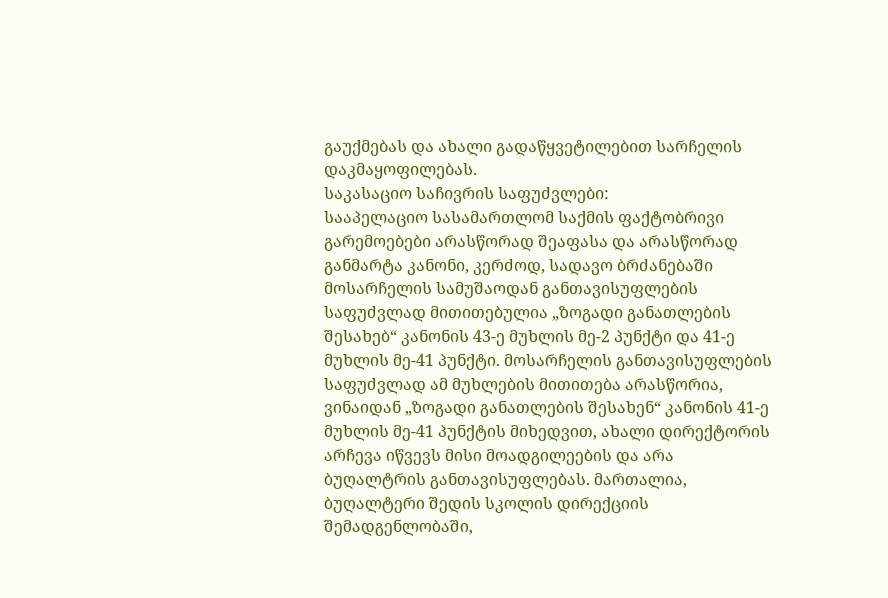გაუქმებას და ახალი გადაწყვეტილებით სარჩელის დაკმაყოფილებას.
საკასაციო საჩივრის საფუძვლები:
სააპელაციო სასამართლომ საქმის ფაქტობრივი გარემოებები არასწორად შეაფასა და არასწორად განმარტა კანონი, კერძოდ, სადავო ბრძანებაში მოსარჩელის სამუშაოდან განთავისუფლების საფუძვლად მითითებულია „ზოგადი განათლების შესახებ“ კანონის 43-ე მუხლის მე-2 პუნქტი და 41-ე მუხლის მე-41 პუნქტი. მოსარჩელის განთავისუფლების საფუძვლად ამ მუხლების მითითება არასწორია, ვინაიდან „ზოგადი განათლების შესახენ“ კანონის 41-ე მუხლის მე-41 პუნქტის მიხედვით, ახალი დირექტორის არჩევა იწვევს მისი მოადგილეების და არა ბუღალტრის განთავისუფლებას. მართალია, ბუღალტერი შედის სკოლის დირექციის შემადგენლობაში,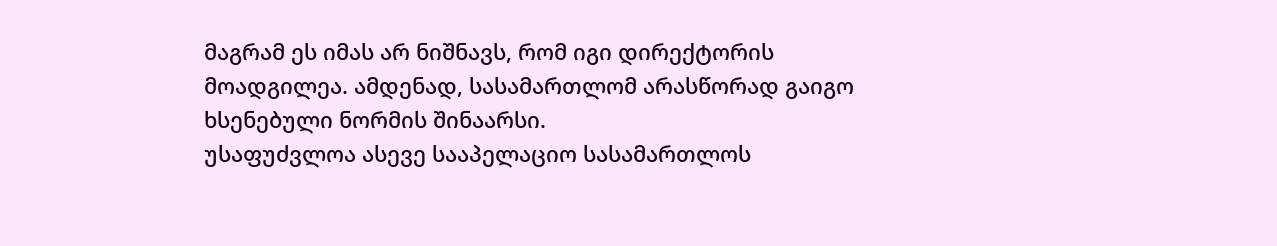მაგრამ ეს იმას არ ნიშნავს, რომ იგი დირექტორის მოადგილეა. ამდენად, სასამართლომ არასწორად გაიგო ხსენებული ნორმის შინაარსი.
უსაფუძვლოა ასევე სააპელაციო სასამართლოს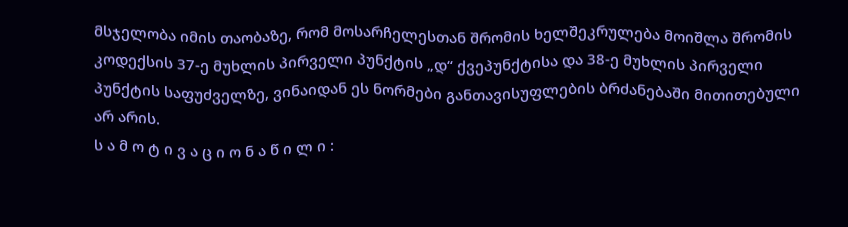მსჯელობა იმის თაობაზე, რომ მოსარჩელესთან შრომის ხელშეკრულება მოიშლა შრომის კოდექსის 37-ე მუხლის პირველი პუნქტის „დ“ ქვეპუნქტისა და 38-ე მუხლის პირველი პუნქტის საფუძველზე, ვინაიდან ეს ნორმები განთავისუფლების ბრძანებაში მითითებული არ არის.
ს ა მ ო ტ ი ვ ა ც ი ო ნ ა წ ი ლ ი :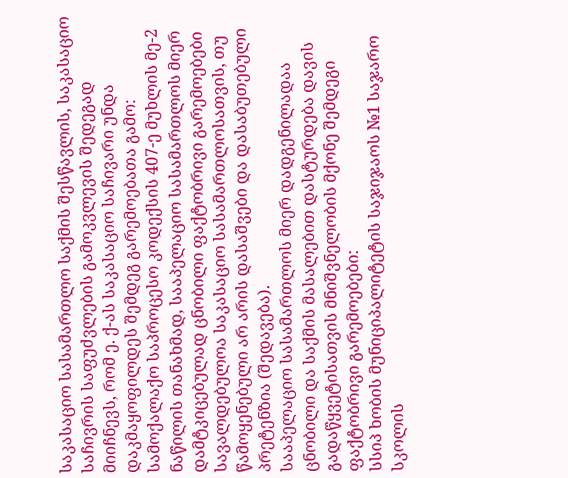საკასაციო სასამართლო საქმის შესწავლის, საკასაციო საჩივრის საფუძვლების გამოკვლევის შედეგად მიიჩნევს, რომ ე. ქ-ას საკასაციო საჩივარი უნდა დაკმაყოფილდეს შემდეგ გარემოებათა გამო:
სამოქალაქო საპროცესო კოდექსის 407-ე მუხლის მე-2 ნაწილის თანახმად, სააპელაციო სასამართლოს მიერ დამტკიცებულად ცნობილი ფაქტობრივი გარემოებები სავალდებულოა საკასაციო სასამართლოსათვის, თუ წამოყენებული არ არის დასაშვები და დასაბუთებული პრეტენზია (შედავება).
სააპელაციო სასამართლოს მიერ დადგენილადაა ცნობილი და საქმის მასალებით დასტურდება დავის გადაწყვეტისათვის მნიშვნელობის მქონე შემდეგი ფაქტობრივი გარემოებები:
სსიპ ხობის მუნიციპალიტეტის საჯიჯაოს №1 საჯარო სკოლის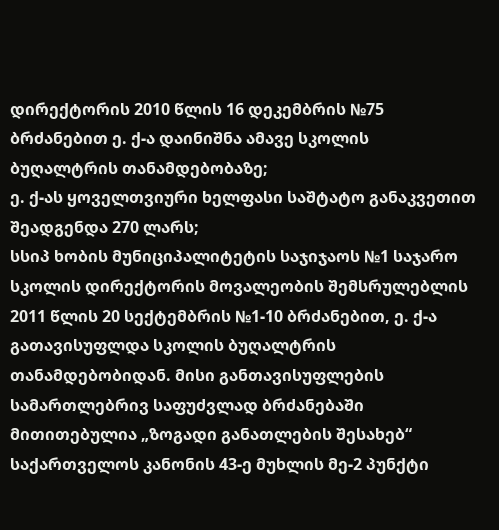დირექტორის 2010 წლის 16 დეკემბრის №75 ბრძანებით ე. ქ-ა დაინიშნა ამავე სკოლის ბუღალტრის თანამდებობაზე;
ე. ქ-ას ყოველთვიური ხელფასი საშტატო განაკვეთით შეადგენდა 270 ლარს;
სსიპ ხობის მუნიციპალიტეტის საჯიჯაოს №1 საჯარო სკოლის დირექტორის მოვალეობის შემსრულებლის 2011 წლის 20 სექტემბრის №1-10 ბრძანებით, ე. ქ-ა გათავისუფლდა სკოლის ბუღალტრის თანამდებობიდან. მისი განთავისუფლების სამართლებრივ საფუძვლად ბრძანებაში მითითებულია „ზოგადი განათლების შესახებ“ საქართველოს კანონის 43-ე მუხლის მე-2 პუნქტი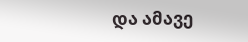და ამავე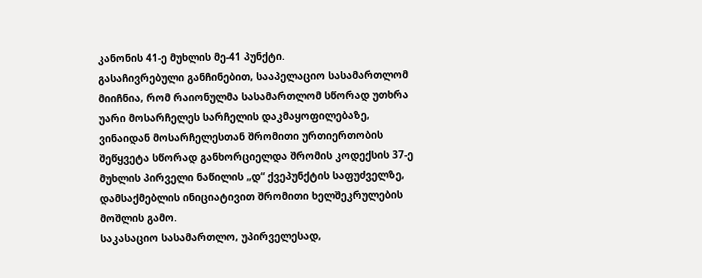კანონის 41-ე მუხლის მე-41 პუნქტი.
გასაჩივრებული განჩინებით, სააპელაციო სასამართლომ მიიჩნია, რომ რაიონულმა სასამართლომ სწორად უთხრა უარი მოსარჩელეს სარჩელის დაკმაყოფილებაზე, ვინაიდან მოსარჩელესთან შრომითი ურთიერთობის შეწყვეტა სწორად განხორციელდა შრომის კოდექსის 37-ე მუხლის პირველი ნაწილის „დ“ ქვეპუნქტის საფუძველზე, დამსაქმებლის ინიციატივით შრომითი ხელშეკრულების მოშლის გამო.
საკასაციო სასამართლო, უპირველესად,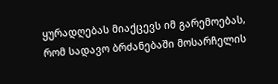ყურადღებას მიაქცევს იმ გარემოებას, რომ სადავო ბრძანებაში მოსარჩელის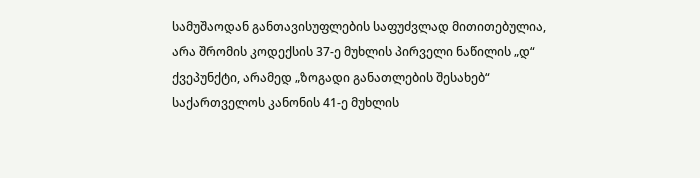სამუშაოდან განთავისუფლების საფუძვლად მითითებულია, არა შრომის კოდექსის 37-ე მუხლის პირველი ნაწილის „დ“ ქვეპუნქტი, არამედ „ზოგადი განათლების შესახებ“ საქართველოს კანონის 41-ე მუხლის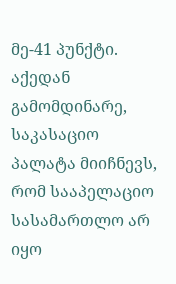მე-41 პუნქტი.
აქედან გამომდინარე, საკასაციო პალატა მიიჩნევს, რომ სააპელაციო სასამართლო არ იყო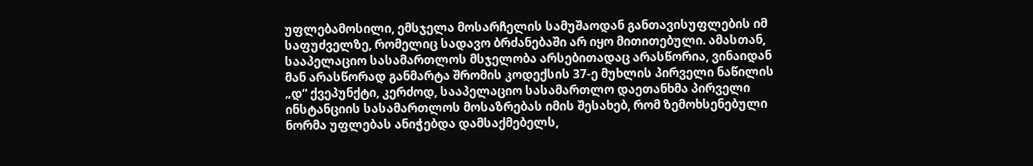უფლებამოსილი, ემსჯელა მოსარჩელის სამუშაოდან განთავისუფლების იმ საფუძველზე, რომელიც სადავო ბრძანებაში არ იყო მითითებული. ამასთან, სააპელაციო სასამართლოს მსჯელობა არსებითადაც არასწორია, ვინაიდან მან არასწორად განმარტა შრომის კოდექსის 37-ე მუხლის პირველი ნაწილის „დ“ ქვეპუნქტი, კერძოდ, სააპელაციო სასამართლო დაეთანხმა პირველი ინსტანციის სასამართლოს მოსაზრებას იმის შესახებ, რომ ზემოხსენებული ნორმა უფლებას ანიჭებდა დამსაქმებელს,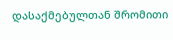დასაქმებულთან შრომითი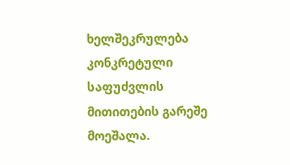ხელშეკრულება კონკრეტული საფუძვლის მითითების გარეშე მოეშალა.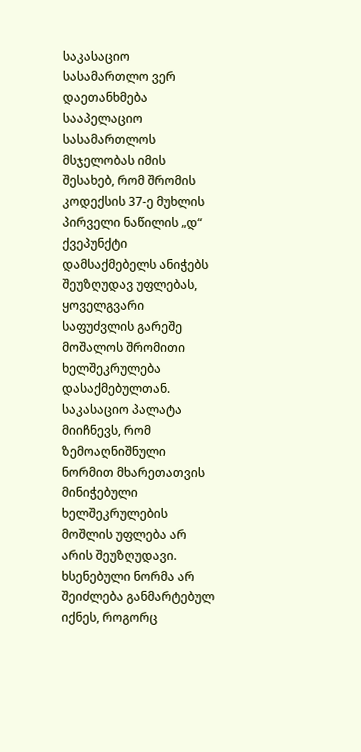საკასაციო სასამართლო ვერ დაეთანხმება სააპელაციო სასამართლოს მსჯელობას იმის შესახებ, რომ შრომის კოდექსის 37-ე მუხლის პირველი ნაწილის „დ“ ქვეპუნქტი დამსაქმებელს ანიჭებს შეუზღუდავ უფლებას, ყოველგვარი საფუძვლის გარეშე მოშალოს შრომითი ხელშეკრულება დასაქმებულთან. საკასაციო პალატა მიიჩნევს, რომ ზემოაღნიშნული ნორმით მხარეთათვის მინიჭებული ხელშეკრულების მოშლის უფლება არ არის შეუზღუდავი. ხსენებული ნორმა არ შეიძლება განმარტებულ იქნეს, როგორც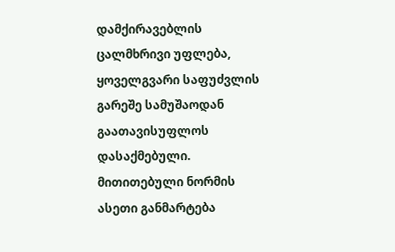დამქირავებლის ცალმხრივი უფლება, ყოველგვარი საფუძვლის გარეშე სამუშაოდან გაათავისუფლოს დასაქმებული. მითითებული ნორმის ასეთი განმარტება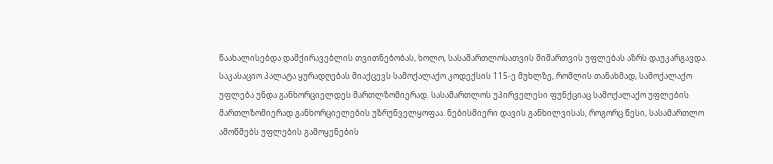წაახალისებდა დამქირავებლის თვითნებობას, ხოლო, სასამართლოსათვის მიმართვის უფლებას აზრს დაუკარგავდა. საკასაციო პალატა ყურადღებას მიაქცევს სამოქალაქო კოდექსის 115-ე მუხლზე, რომლის თანახმად, სამოქალაქო უფლება უნდა განხორციელდეს მართლზომიერად. სასამართლოს უპირველესი ფუნქციაც სამოქალაქო უფლების მართლზომიერად განხორციელების უზრუნველყოფაა. ნებისმიერი დავის განხილვისას, როგორც წესი, სასამართლო ამოწმებს უფლების გამოყენების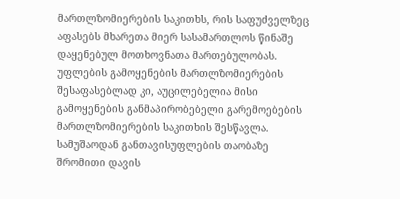მართლზომიერების საკითხს, რის საფუძველზეც აფასებს მხარეთა მიერ სასამართლოს წინაშე დაყენებულ მოთხოვნათა მართებულობას. უფლების გამოყენების მართლზომიერების შესაფასებლად კი, აუცილებელია მისი გამოყენების განმაპირობებელი გარემოებების მართლზომიერების საკითხის შესწავლა. სამუშაოდან განთავისუფლების თაობაზე შრომითი დავის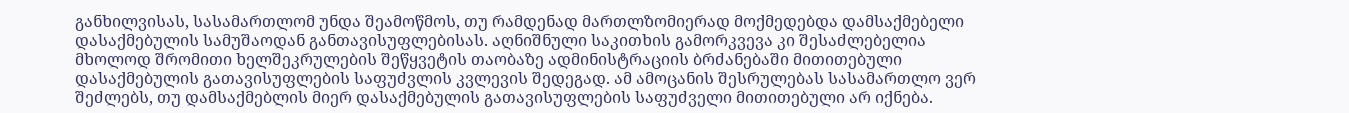განხილვისას, სასამართლომ უნდა შეამოწმოს, თუ რამდენად მართლზომიერად მოქმედებდა დამსაქმებელი დასაქმებულის სამუშაოდან განთავისუფლებისას. აღნიშნული საკითხის გამორკვევა კი შესაძლებელია მხოლოდ შრომითი ხელშეკრულების შეწყვეტის თაობაზე ადმინისტრაციის ბრძანებაში მითითებული დასაქმებულის გათავისუფლების საფუძვლის კვლევის შედეგად. ამ ამოცანის შესრულებას სასამართლო ვერ შეძლებს, თუ დამსაქმებლის მიერ დასაქმებულის გათავისუფლების საფუძველი მითითებული არ იქნება.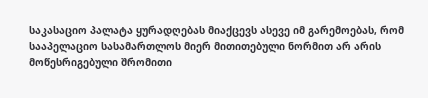საკასაციო პალატა ყურადღებას მიაქცევს ასევე იმ გარემოებას, რომ სააპელაციო სასამართლოს მიერ მითითებული ნორმით არ არის მოწესრიგებული შრომითი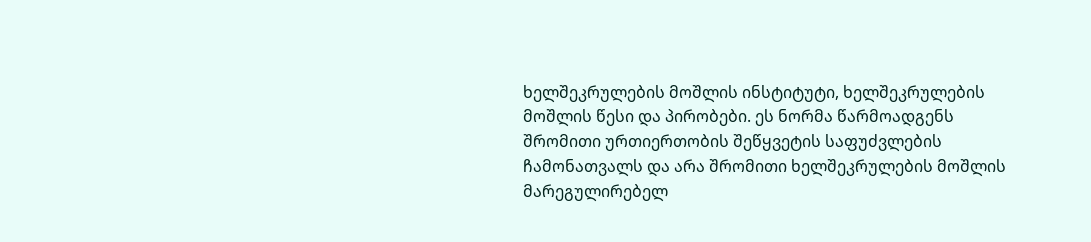ხელშეკრულების მოშლის ინსტიტუტი, ხელშეკრულების მოშლის წესი და პირობები. ეს ნორმა წარმოადგენს შრომითი ურთიერთობის შეწყვეტის საფუძვლების ჩამონათვალს და არა შრომითი ხელშეკრულების მოშლის მარეგულირებელ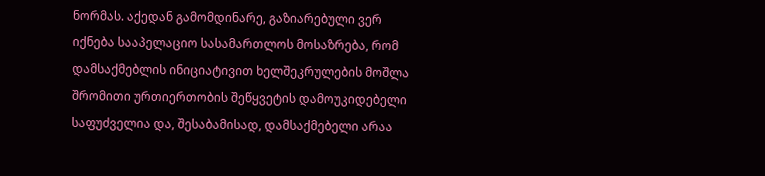ნორმას. აქედან გამომდინარე, გაზიარებული ვერ იქნება სააპელაციო სასამართლოს მოსაზრება, რომ დამსაქმებლის ინიციატივით ხელშეკრულების მოშლა შრომითი ურთიერთობის შეწყვეტის დამოუკიდებელი საფუძველია და, შესაბამისად, დამსაქმებელი არაა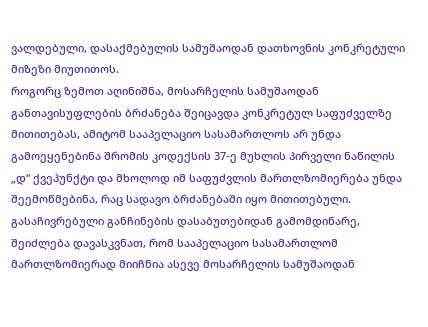ვალდებული, დასაქმებულის სამუშაოდან დათხოვნის კონკრეტული მიზეზი მიუთითოს.
როგორც ზემოთ აღინიშნა, მოსარჩელის სამუშაოდან განთავისუფლების ბრძანება შეიცავდა კონკრეტულ საფუძველზე მითითებას, ამიტომ სააპელაციო სასამართლოს არ უნდა გამოეყენებინა შრომის კოდექსის 37-ე მუხლის პირველი ნაწილის „დ“ ქვეპუნქტი და მხოლოდ იმ საფუძვლის მართლზომიერება უნდა შეემოწმებინა, რაც სადავო ბრძანებაში იყო მითითებული.
გასაჩივრებული განჩინების დასაბუთებიდან გამომდინარე, შეიძლება დავასკვნათ, რომ სააპელაციო სასამართლომ მართლზომიერად მიიჩნია ასევე მოსარჩელის სამუშაოდან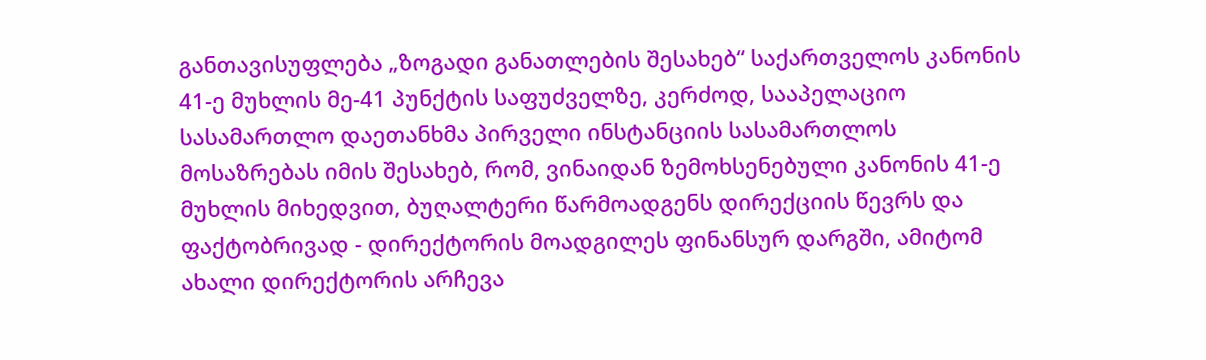განთავისუფლება „ზოგადი განათლების შესახებ“ საქართველოს კანონის 41-ე მუხლის მე-41 პუნქტის საფუძველზე, კერძოდ, სააპელაციო სასამართლო დაეთანხმა პირველი ინსტანციის სასამართლოს მოსაზრებას იმის შესახებ, რომ, ვინაიდან ზემოხსენებული კანონის 41-ე მუხლის მიხედვით, ბუღალტერი წარმოადგენს დირექციის წევრს და ფაქტობრივად - დირექტორის მოადგილეს ფინანსურ დარგში, ამიტომ ახალი დირექტორის არჩევა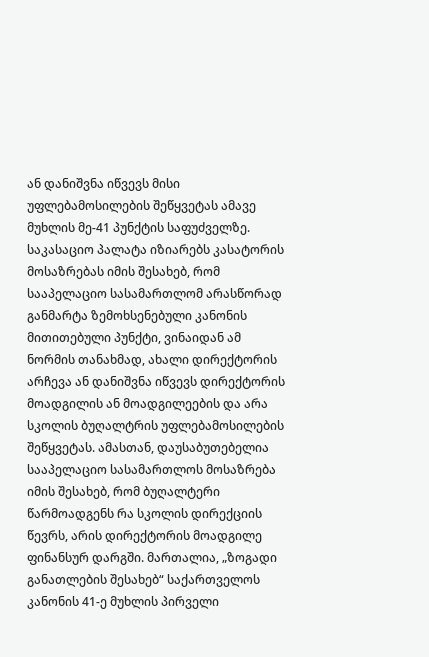ან დანიშვნა იწვევს მისი უფლებამოსილების შეწყვეტას ამავე მუხლის მე-41 პუნქტის საფუძველზე.
საკასაციო პალატა იზიარებს კასატორის მოსაზრებას იმის შესახებ, რომ სააპელაციო სასამართლომ არასწორად განმარტა ზემოხსენებული კანონის მითითებული პუნქტი, ვინაიდან ამ ნორმის თანახმად, ახალი დირექტორის არჩევა ან დანიშვნა იწვევს დირექტორის მოადგილის ან მოადგილეების და არა სკოლის ბუღალტრის უფლებამოსილების შეწყვეტას. ამასთან, დაუსაბუთებელია სააპელაციო სასამართლოს მოსაზრება იმის შესახებ, რომ ბუღალტერი წარმოადგენს რა სკოლის დირექციის წევრს, არის დირექტორის მოადგილე ფინანსურ დარგში. მართალია, „ზოგადი განათლების შესახებ“ საქართველოს კანონის 41-ე მუხლის პირველი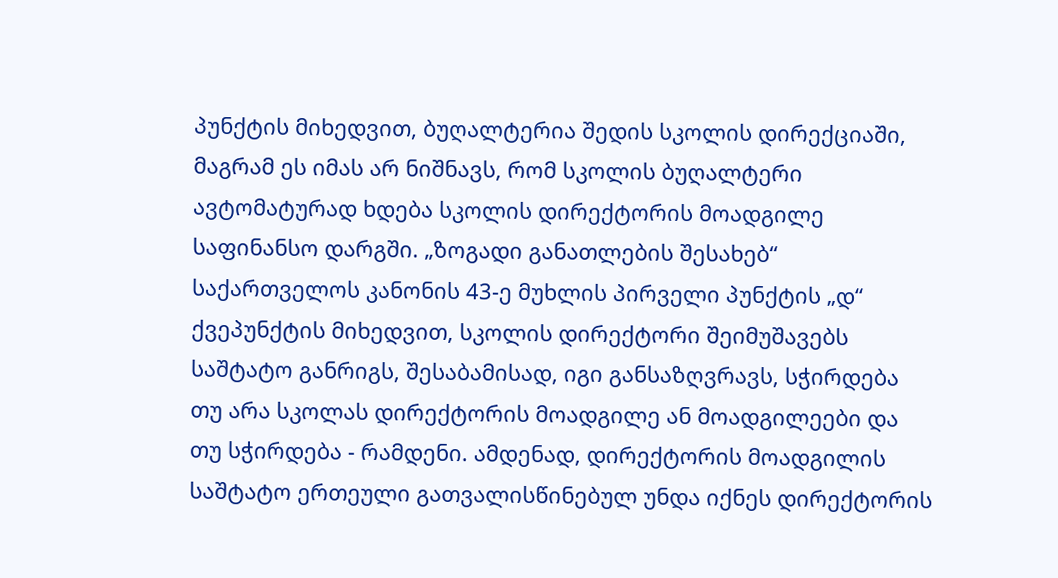პუნქტის მიხედვით, ბუღალტერია შედის სკოლის დირექციაში, მაგრამ ეს იმას არ ნიშნავს, რომ სკოლის ბუღალტერი ავტომატურად ხდება სკოლის დირექტორის მოადგილე საფინანსო დარგში. „ზოგადი განათლების შესახებ“ საქართველოს კანონის 43-ე მუხლის პირველი პუნქტის „დ“ ქვეპუნქტის მიხედვით, სკოლის დირექტორი შეიმუშავებს საშტატო განრიგს, შესაბამისად, იგი განსაზღვრავს, სჭირდება თუ არა სკოლას დირექტორის მოადგილე ან მოადგილეები და თუ სჭირდება - რამდენი. ამდენად, დირექტორის მოადგილის საშტატო ერთეული გათვალისწინებულ უნდა იქნეს დირექტორის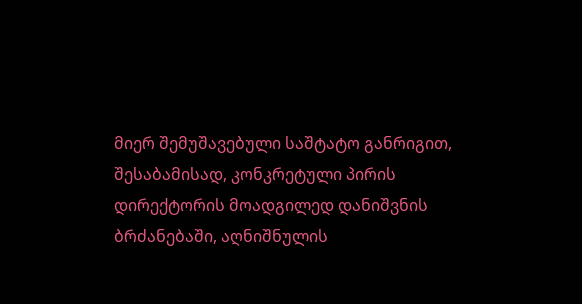მიერ შემუშავებული საშტატო განრიგით, შესაბამისად, კონკრეტული პირის დირექტორის მოადგილედ დანიშვნის ბრძანებაში, აღნიშნულის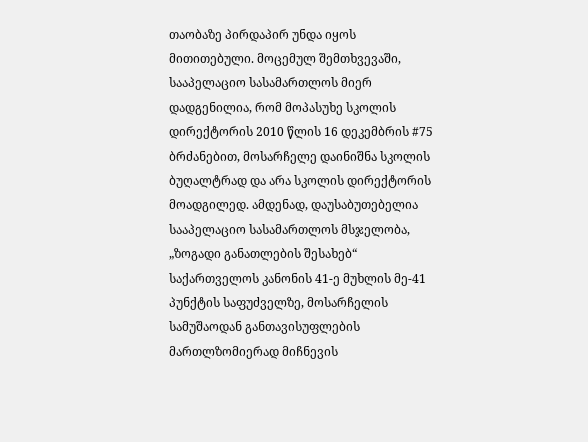თაობაზე პირდაპირ უნდა იყოს მითითებული. მოცემულ შემთხვევაში, სააპელაციო სასამართლოს მიერ დადგენილია, რომ მოპასუხე სკოლის დირექტორის 2010 წლის 16 დეკემბრის #75 ბრძანებით, მოსარჩელე დაინიშნა სკოლის ბუღალტრად და არა სკოლის დირექტორის მოადგილედ. ამდენად, დაუსაბუთებელია სააპელაციო სასამართლოს მსჯელობა, „ზოგადი განათლების შესახებ“ საქართველოს კანონის 41-ე მუხლის მე-41 პუნქტის საფუძველზე, მოსარჩელის სამუშაოდან განთავისუფლების მართლზომიერად მიჩნევის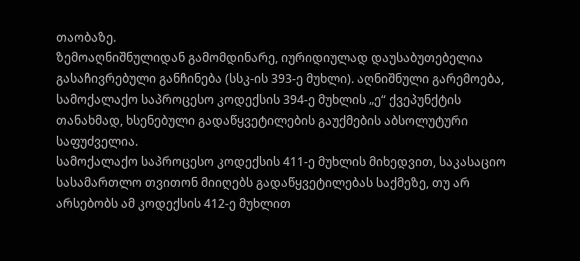თაობაზე.
ზემოაღნიშნულიდან გამომდინარე, იურიდიულად დაუსაბუთებელია გასაჩივრებული განჩინება (სსკ-ის 393-ე მუხლი). აღნიშნული გარემოება, სამოქალაქო საპროცესო კოდექსის 394-ე მუხლის „ე“ ქვეპუნქტის თანახმად, ხსენებული გადაწყვეტილების გაუქმების აბსოლუტური საფუძველია.
სამოქალაქო საპროცესო კოდექსის 411-ე მუხლის მიხედვით, საკასაციო სასამართლო თვითონ მიიღებს გადაწყვეტილებას საქმეზე, თუ არ არსებობს ამ კოდექსის 412-ე მუხლით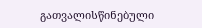გათვალისწინებული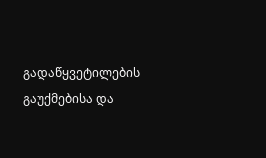გადაწყვეტილების გაუქმებისა და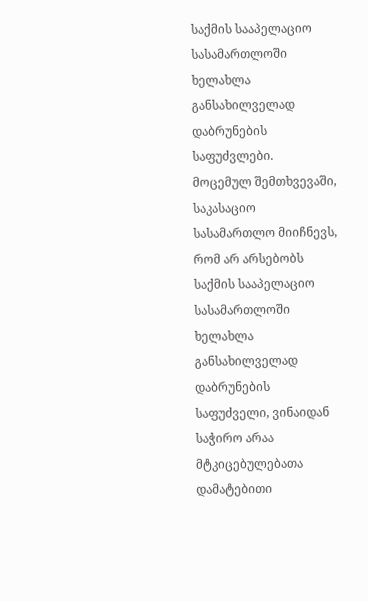საქმის სააპელაციო სასამართლოში ხელახლა განსახილველად დაბრუნების საფუძვლები.
მოცემულ შემთხვევაში, საკასაციო სასამართლო მიიჩნევს, რომ არ არსებობს საქმის სააპელაციო სასამართლოში ხელახლა განსახილველად დაბრუნების საფუძველი, ვინაიდან საჭირო არაა მტკიცებულებათა დამატებითი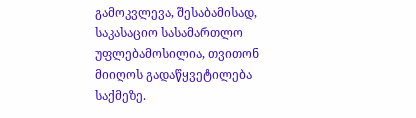გამოკვლევა, შესაბამისად, საკასაციო სასამართლო უფლებამოსილია, თვითონ მიიღოს გადაწყვეტილება საქმეზე.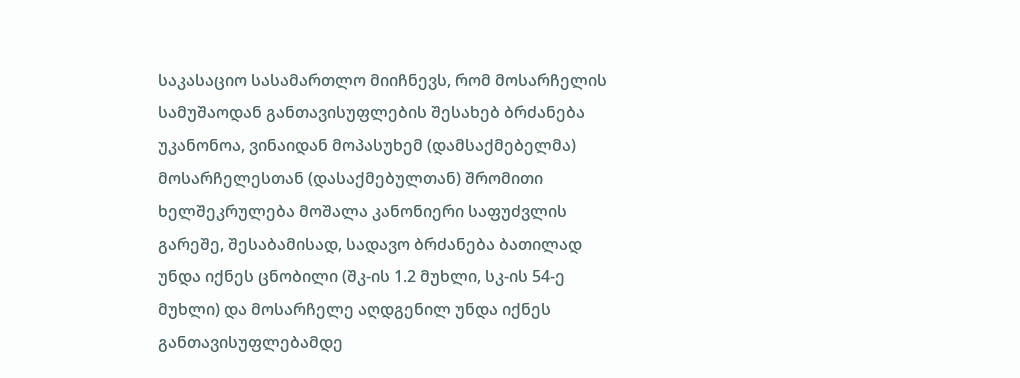საკასაციო სასამართლო მიიჩნევს, რომ მოსარჩელის სამუშაოდან განთავისუფლების შესახებ ბრძანება უკანონოა, ვინაიდან მოპასუხემ (დამსაქმებელმა) მოსარჩელესთან (დასაქმებულთან) შრომითი ხელშეკრულება მოშალა კანონიერი საფუძვლის გარეშე, შესაბამისად, სადავო ბრძანება ბათილად უნდა იქნეს ცნობილი (შკ-ის 1.2 მუხლი, სკ-ის 54-ე მუხლი) და მოსარჩელე აღდგენილ უნდა იქნეს განთავისუფლებამდე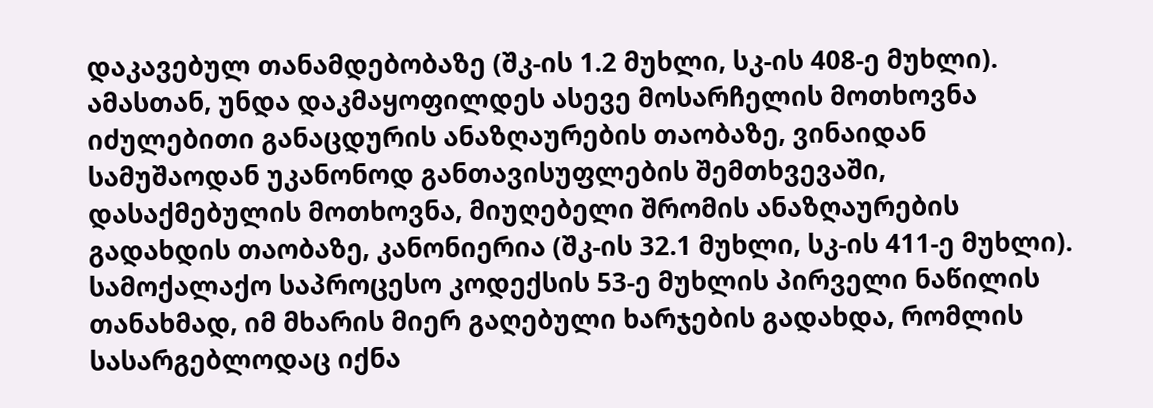დაკავებულ თანამდებობაზე (შკ-ის 1.2 მუხლი, სკ-ის 408-ე მუხლი). ამასთან, უნდა დაკმაყოფილდეს ასევე მოსარჩელის მოთხოვნა იძულებითი განაცდურის ანაზღაურების თაობაზე, ვინაიდან სამუშაოდან უკანონოდ განთავისუფლების შემთხვევაში, დასაქმებულის მოთხოვნა, მიუღებელი შრომის ანაზღაურების გადახდის თაობაზე, კანონიერია (შკ-ის 32.1 მუხლი, სკ-ის 411-ე მუხლი).
სამოქალაქო საპროცესო კოდექსის 53-ე მუხლის პირველი ნაწილის თანახმად, იმ მხარის მიერ გაღებული ხარჯების გადახდა, რომლის სასარგებლოდაც იქნა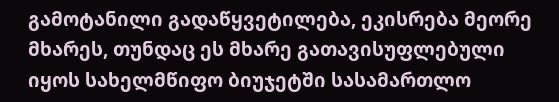გამოტანილი გადაწყვეტილება, ეკისრება მეორე მხარეს, თუნდაც ეს მხარე გათავისუფლებული იყოს სახელმწიფო ბიუჯეტში სასამართლო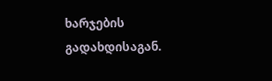ხარჯების გადახდისაგან.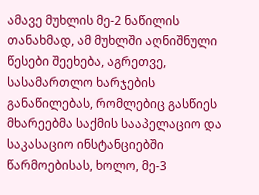ამავე მუხლის მე-2 ნაწილის თანახმად, ამ მუხლში აღნიშნული წესები შეეხება, აგრეთვე, სასამართლო ხარჯების განაწილებას, რომლებიც გასწიეს მხარეებმა საქმის სააპელაციო და საკასაციო ინსტანციებში წარმოებისას, ხოლო, მე-3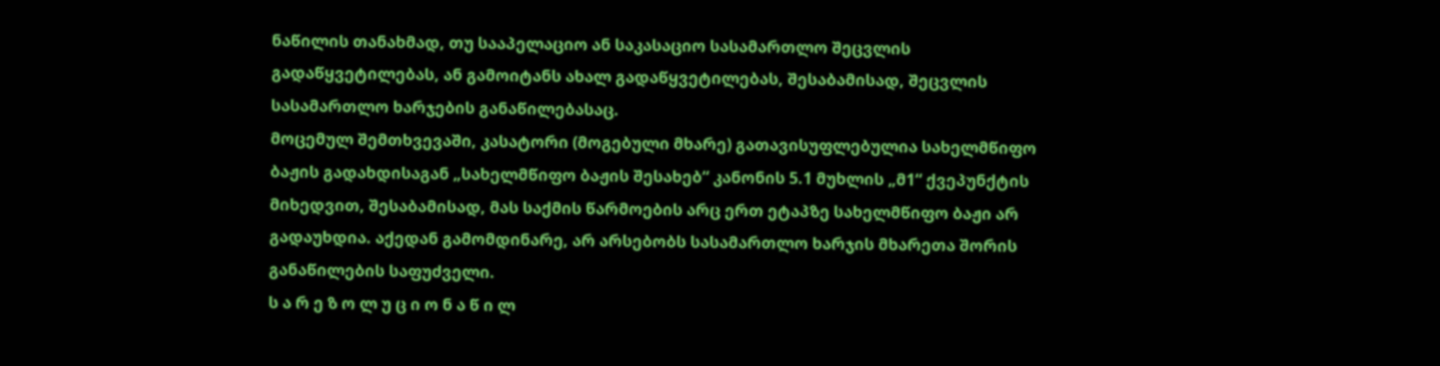ნაწილის თანახმად, თუ სააპელაციო ან საკასაციო სასამართლო შეცვლის გადაწყვეტილებას, ან გამოიტანს ახალ გადაწყვეტილებას, შესაბამისად, შეცვლის სასამართლო ხარჯების განაწილებასაც.
მოცემულ შემთხვევაში, კასატორი (მოგებული მხარე) გათავისუფლებულია სახელმწიფო ბაჟის გადახდისაგან „სახელმწიფო ბაჟის შესახებ“ კანონის 5.1 მუხლის „მ1“ ქვეპუნქტის მიხედვით, შესაბამისად, მას საქმის წარმოების არც ერთ ეტაპზე სახელმწიფო ბაჟი არ გადაუხდია. აქედან გამომდინარე, არ არსებობს სასამართლო ხარჯის მხარეთა შორის განაწილების საფუძველი.
ს ა რ ე ზ ო ლ უ ც ი ო ნ ა წ ი ლ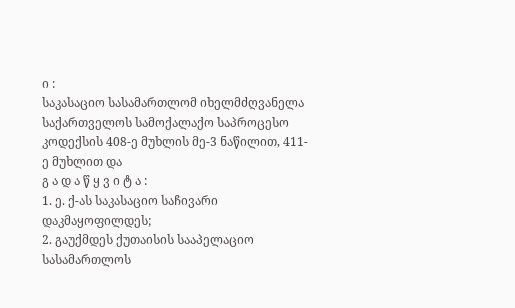ი :
საკასაციო სასამართლომ იხელმძღვანელა საქართველოს სამოქალაქო საპროცესო კოდექსის 408-ე მუხლის მე-3 ნაწილით, 411-ე მუხლით და
გ ა დ ა წ ყ ვ ი ტ ა :
1. ე. ქ-ას საკასაციო საჩივარი დაკმაყოფილდეს;
2. გაუქმდეს ქუთაისის სააპელაციო სასამართლოს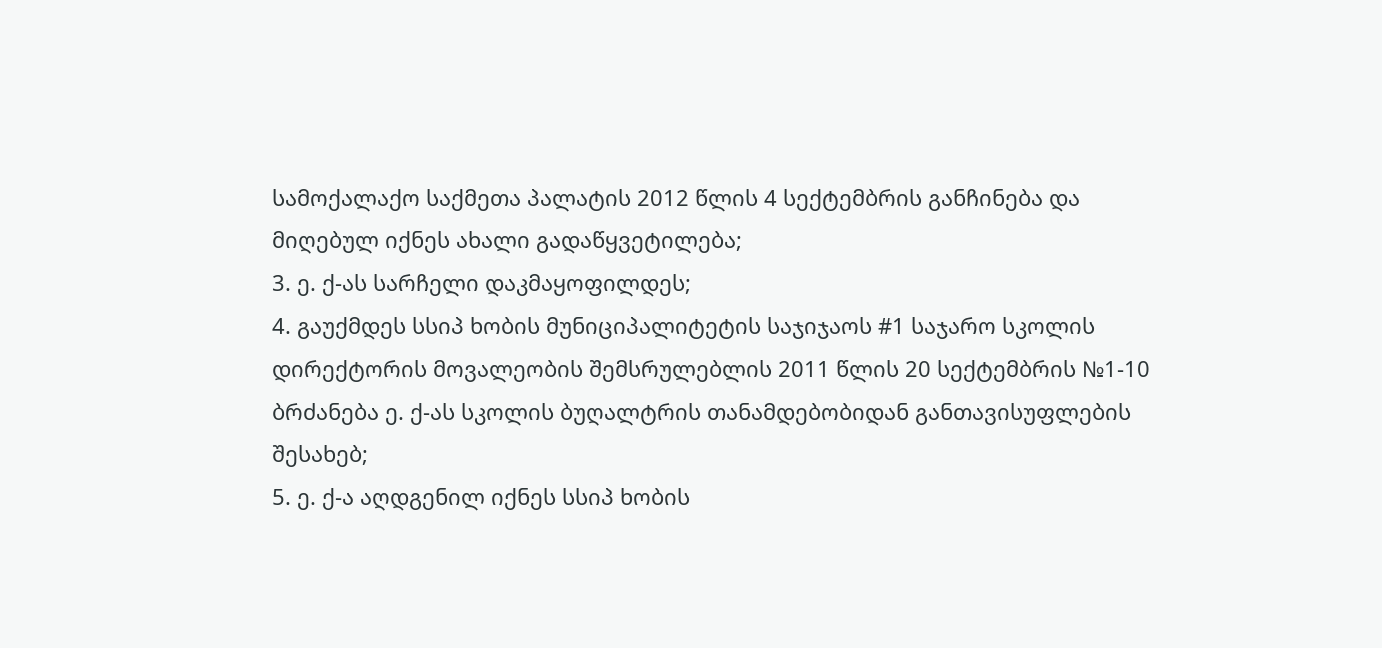სამოქალაქო საქმეთა პალატის 2012 წლის 4 სექტემბრის განჩინება და მიღებულ იქნეს ახალი გადაწყვეტილება;
3. ე. ქ-ას სარჩელი დაკმაყოფილდეს;
4. გაუქმდეს სსიპ ხობის მუნიციპალიტეტის საჯიჯაოს #1 საჯარო სკოლის დირექტორის მოვალეობის შემსრულებლის 2011 წლის 20 სექტემბრის №1-10 ბრძანება ე. ქ-ას სკოლის ბუღალტრის თანამდებობიდან განთავისუფლების შესახებ;
5. ე. ქ-ა აღდგენილ იქნეს სსიპ ხობის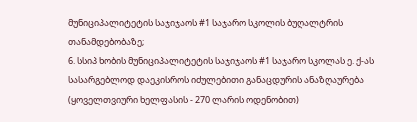მუნიციპალიტეტის საჯიჯაოს #1 საჯარო სკოლის ბუღალტრის თანამდებობაზე;
6. სსიპ ხობის მუნიციპალიტეტის საჯიჯაოს #1 საჯარო სკოლას ე. ქ-ას სასარგებლოდ დაეკისროს იძულებითი განაცდურის ანაზღაურება (ყოველთვიური ხელფასის - 270 ლარის ოდენობით)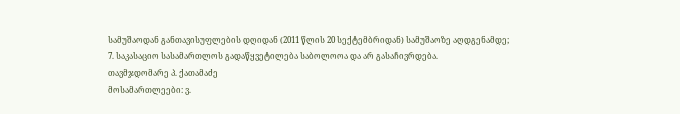სამუშაოდან განთავისუფლების დღიდან (2011 წლის 20 სექტემბრიდან) სამუშაოზე აღდგენამდე;
7. საკასაციო სასამართლოს გადაწყვეტილება საბოლოოა და არ გასაჩივრდება.
თავმჯდომარე პ. ქათამაძე
მოსამართლეები: ვ.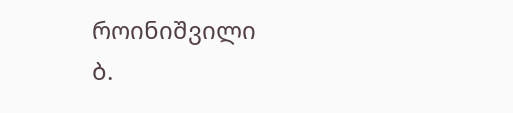როინიშვილი
ბ.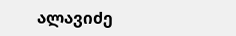ალავიძე